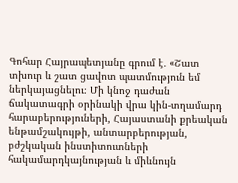Գոհար Հայրապետյանը գրում է․ «Շատ տխուր և շատ ցավոտ պատմություն եմ ներկայացնելու։ Մի կնոջ դաժան ճակատագրի օրինակի վրա կին-տղամարդ հարաբերություների, Հայաստանի քրեական ենթամշակույթի, անտարբերության, բժշկական ինստիտուտների հակամարդկայնության և միևնույն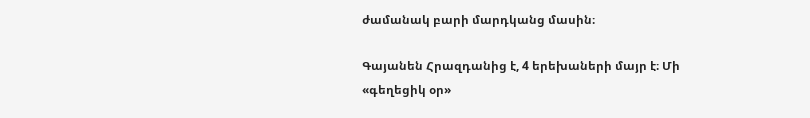ժամանակ բարի մարդկանց մասին։

Գայանեն Հրազդանից է, 4 երեխաների մայր է։ Մի «գեղեցիկ օր»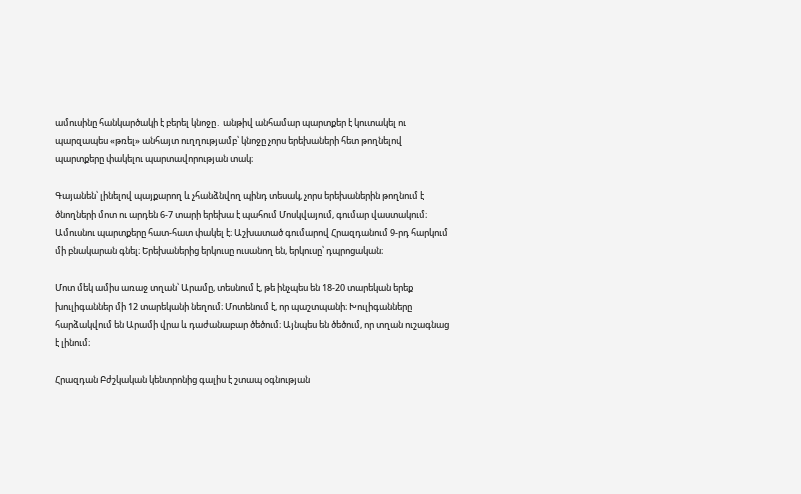ամուսինը հանկարծակի է բերել կնոջը․ անթիվ անհամար պարտքեր է կուտակել ու պարզապես «թռել» անհայտ ուղղությամբ՝ կնոջը չորս երեխաների հետ թողնելով պարտքերը փակելու պարտավորության տակ։

Գայանեն՝ լինելով պայքարող և չհանձնվող պինդ տեսակ, չորս երեխաներին թողնում է ծնողների մոտ ու արդեն 6-7 տարի երեխա է պահում Մոսկվայում, գումար վաստակում։ Ամուսնու պարտքերը հատ-հատ փակել է։ Աշխատած գումարով Հրազդանում 9-րդ հարկում մի բնակարան գնել։ Երեխաներից երկուսը ուսանող են, երկուսը՝ դպրոցական։

Մոտ մեկ ամիս առաջ տղան՝ Արամը, տեսնում է, թե ինչպես են 18-20 տարեկան երեք խուլիգաններ մի 12 տարեկանի նեղում։ Մոտենում է, որ պաշտպանի։ Խուլիգանները հարձակվում են Արամի վրա և դաժանաբար ծեծում։ Այնպես են ծեծում, որ տղան ուշագնաց է լինում։

Հրազդան Բժշկական կենտրոնից գալիս է շտապ օգնության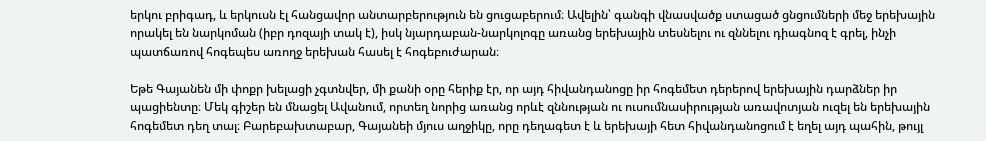երկու բրիգադ, և երկուսն էլ հանցավոր անտարբերություն են ցուցաբերում։ Ավելին՝ գանգի վնասվածք ստացած ցնցումների մեջ երեխային որակել են նարկոման (իբր դոզայի տակ է), իսկ նյարդաբան-նարկոլոգը առանց երեխային տեսնելու ու զննելու դիագնոզ է գրել, ինչի պատճառով հոգեպես առողջ երեխան հասել է հոգեբուժարան։

Եթե Գայանեն մի փոքր խելացի չգտնվեր, մի քանի օրը հերիք էր, որ այդ հիվանդանոցը իր հոգեմետ դերերով երեխային դարձներ իր պացիենտը։ Մեկ գիշեր են մնացել Ավանում, որտեղ նորից առանց որևէ զննության ու ուսումնասիրության առավոտյան ուզել են երեխային հոգեմետ դեղ տալ։ Բարեբախտաբար, Գայանեի մյուս աղջիկը, որը դեղագետ է և երեխայի հետ հիվանդանոցում է եղել այդ պահին, թույլ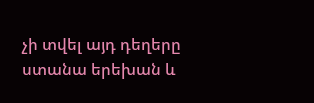չի տվել այդ դեղերը ստանա երեխան և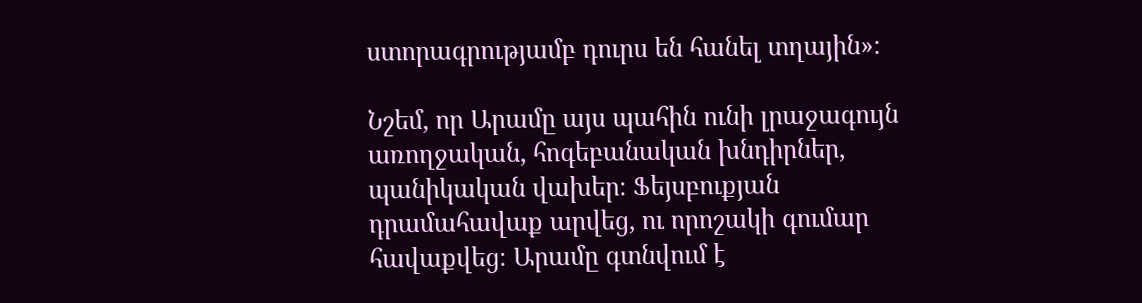ստորագրությամբ դուրս են հանել տղային»։

Նշեմ, որ Արամը այս պահին ունի լրաջագույն առողջական, հոգեբանական խնդիրներ, պանիկական վախեր։ Ֆեյսբուքյան դրամահավաք արվեց, ու որոշակի գումար հավաքվեց։ Արամը գտնվում է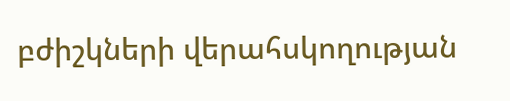բժիշկների վերահսկողության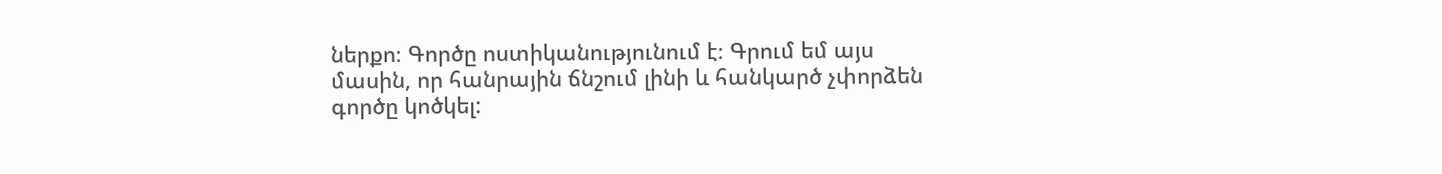ներքո։ Գործը ոստիկանությունում է։ Գրում եմ այս մասին, որ հանրային ճնշում լինի և հանկարծ չփորձեն գործը կոծկել: